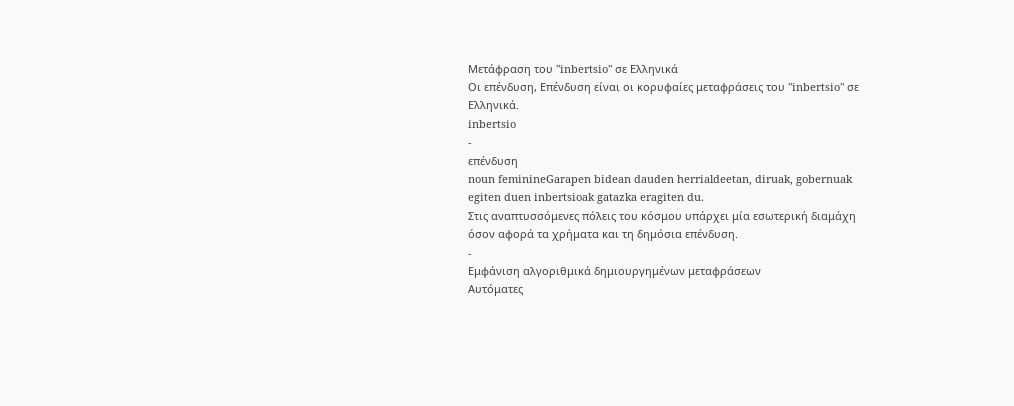Μετάφραση του "inbertsio" σε Ελληνικά
Οι επένδυση, Επένδυση είναι οι κορυφαίες μεταφράσεις του "inbertsio" σε Ελληνικά.
inbertsio
-
επένδυση
noun feminineGarapen bidean dauden herrialdeetan, diruak, gobernuak egiten duen inbertsioak gatazka eragiten du.
Στις αναπτυσσόμενες πόλεις του κόσμου υπάρχει μία εσωτερική διαμάχη όσον αφορά τα χρήματα και τη δημόσια επένδυση.
-
Εμφάνιση αλγοριθμικά δημιουργημένων μεταφράσεων
Αυτόματες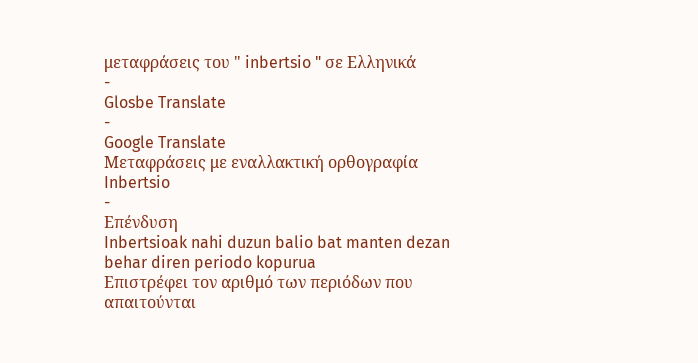μεταφράσεις του " inbertsio " σε Ελληνικά
-
Glosbe Translate
-
Google Translate
Μεταφράσεις με εναλλακτική ορθογραφία
Inbertsio
-
Επένδυση
Inbertsioak nahi duzun balio bat manten dezan behar diren periodo kopurua
Επιστρέφει τον αριθμό των περιόδων που απαιτούνται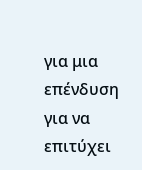για μια επένδυση για να επιτύχει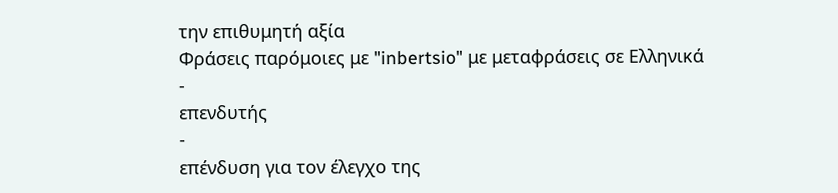την επιθυμητή αξία
Φράσεις παρόμοιες με "inbertsio" με μεταφράσεις σε Ελληνικά
-
επενδυτής
-
επένδυση για τον έλεγχο της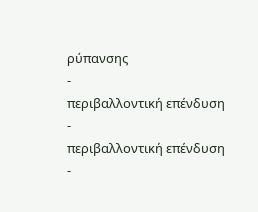ρύπανσης
-
περιβαλλοντική επένδυση
-
περιβαλλοντική επένδυση
-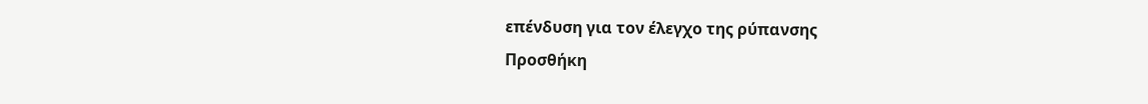επένδυση για τον έλεγχο της ρύπανσης
Προσθήκη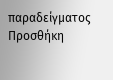παραδείγματος
Προσθήκη